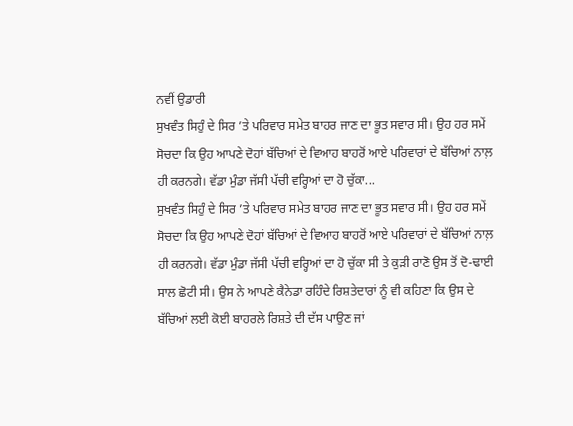ਨਵੀਂ ਉਡਾਰੀ
ਸੁਖਵੰਤ ਸਿਹੁੰ ਦੇ ਸਿਰ ’ਤੇ ਪਰਿਵਾਰ ਸਮੇਤ ਬਾਹਰ ਜਾਣ ਦਾ ਭੂਤ ਸਵਾਰ ਸੀ। ਉਹ ਹਰ ਸਮੇਂ ਸੋਚਦਾ ਕਿ ਉਹ ਆਪਣੇ ਦੋਹਾਂ ਬੱਚਿਆਂ ਦੇ ਵਿਆਹ ਬਾਹਰੋਂ ਆਏ ਪਰਿਵਾਰਾਂ ਦੇ ਬੱਚਿਆਂ ਨਾਲ਼ ਹੀ ਕਰਨਗੇ। ਵੱਡਾ ਮੁੰਡਾ ਜੱਸੀ ਪੱਚੀ ਵਰ੍ਹਿਆਂ ਦਾ ਹੋ ਚੁੱਕਾ...
ਸੁਖਵੰਤ ਸਿਹੁੰ ਦੇ ਸਿਰ ’ਤੇ ਪਰਿਵਾਰ ਸਮੇਤ ਬਾਹਰ ਜਾਣ ਦਾ ਭੂਤ ਸਵਾਰ ਸੀ। ਉਹ ਹਰ ਸਮੇਂ ਸੋਚਦਾ ਕਿ ਉਹ ਆਪਣੇ ਦੋਹਾਂ ਬੱਚਿਆਂ ਦੇ ਵਿਆਹ ਬਾਹਰੋਂ ਆਏ ਪਰਿਵਾਰਾਂ ਦੇ ਬੱਚਿਆਂ ਨਾਲ਼ ਹੀ ਕਰਨਗੇ। ਵੱਡਾ ਮੁੰਡਾ ਜੱਸੀ ਪੱਚੀ ਵਰ੍ਹਿਆਂ ਦਾ ਹੋ ਚੁੱਕਾ ਸੀ ਤੇ ਕੁੜੀ ਰਾਣੋ ਉਸ ਤੋਂ ਦੋ-ਢਾਈ ਸਾਲ ਛੋਟੀ ਸੀ। ਉਸ ਨੇ ਆਪਣੇ ਕੈਨੇਡਾ ਰਹਿੰਦੇ ਰਿਸ਼ਤੇਦਾਰਾਂ ਨੂੰ ਵੀ ਕਹਿਣਾ ਕਿ ਉਸ ਦੇ ਬੱਚਿਆਂ ਲਈ ਕੋਈ ਬਾਹਰਲੇ ਰਿਸ਼ਤੇ ਦੀ ਦੱਸ ਪਾਉਣ ਜਾਂ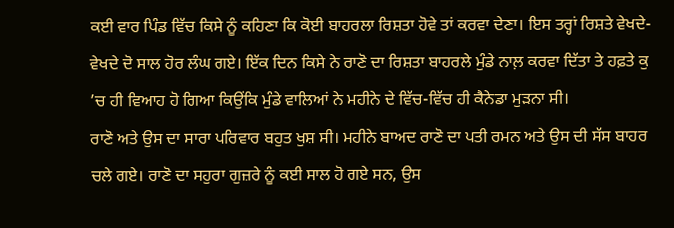ਕਈ ਵਾਰ ਪਿੰਡ ਵਿੱਚ ਕਿਸੇ ਨੂੰ ਕਹਿਣਾ ਕਿ ਕੋਈ ਬਾਹਰਲਾ ਰਿਸ਼ਤਾ ਹੋਵੇ ਤਾਂ ਕਰਵਾ ਦੇਣਾ। ਇਸ ਤਰ੍ਹਾਂ ਰਿਸ਼ਤੇ ਵੇਖਦੇ-ਵੇਖਦੇ ਦੋ ਸਾਲ ਹੋਰ ਲੰਘ ਗਏ। ਇੱਕ ਦਿਨ ਕਿਸੇ ਨੇ ਰਾਣੋ ਦਾ ਰਿਸ਼ਤਾ ਬਾਹਰਲੇ ਮੁੰਡੇ ਨਾਲ਼ ਕਰਵਾ ਦਿੱਤਾ ਤੇ ਹਫ਼ਤੇ ਕੁ ’ਚ ਹੀ ਵਿਆਹ ਹੋ ਗਿਆ ਕਿਉਂਕਿ ਮੁੰਡੇ ਵਾਲਿਆਂ ਨੇ ਮਹੀਨੇ ਦੇ ਵਿੱਚ-ਵਿੱਚ ਹੀ ਕੈਨੇਡਾ ਮੁੜਨਾ ਸੀ।
ਰਾਣੋ ਅਤੇ ਉਸ ਦਾ ਸਾਰਾ ਪਰਿਵਾਰ ਬਹੁਤ ਖੁਸ਼ ਸੀ। ਮਹੀਨੇ ਬਾਅਦ ਰਾਣੋ ਦਾ ਪਤੀ ਰਮਨ ਅਤੇ ਉਸ ਦੀ ਸੱਸ ਬਾਹਰ ਚਲੇ ਗਏ। ਰਾਣੋ ਦਾ ਸਹੁਰਾ ਗੁਜ਼ਰੇ ਨੂੰ ਕਈ ਸਾਲ ਹੋ ਗਏ ਸਨ, ਉਸ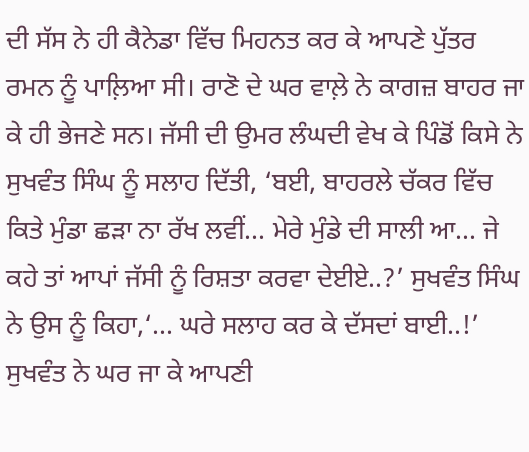ਦੀ ਸੱਸ ਨੇ ਹੀ ਕੈਨੇਡਾ ਵਿੱਚ ਮਿਹਨਤ ਕਰ ਕੇ ਆਪਣੇ ਪੁੱਤਰ ਰਮਨ ਨੂੰ ਪਾਲ਼ਿਆ ਸੀ। ਰਾਣੋ ਦੇ ਘਰ ਵਾਲ਼ੇ ਨੇ ਕਾਗਜ਼ ਬਾਹਰ ਜਾ ਕੇ ਹੀ ਭੇਜਣੇ ਸਨ। ਜੱਸੀ ਦੀ ਉਮਰ ਲੰਘਦੀ ਵੇਖ ਕੇ ਪਿੰਡੋਂ ਕਿਸੇ ਨੇ ਸੁਖਵੰਤ ਸਿੰਘ ਨੂੰ ਸਲਾਹ ਦਿੱਤੀ, ‘ਬਈ, ਬਾਹਰਲੇ ਚੱਕਰ ਵਿੱਚ ਕਿਤੇ ਮੁੰਡਾ ਛੜਾ ਨਾ ਰੱਖ ਲਵੀਂ... ਮੇਰੇ ਮੁੰਡੇ ਦੀ ਸਾਲੀ ਆ... ਜੇ ਕਹੇ ਤਾਂ ਆਪਾਂ ਜੱਸੀ ਨੂੰ ਰਿਸ਼ਤਾ ਕਰਵਾ ਦੇਈਏ..?’ ਸੁਖਵੰਤ ਸਿੰਘ ਨੇ ਉਸ ਨੂੰ ਕਿਹਾ,‘... ਘਰੇ ਸਲਾਹ ਕਰ ਕੇ ਦੱਸਦਾਂ ਬਾਈ..!’ ਸੁਖਵੰਤ ਨੇ ਘਰ ਜਾ ਕੇ ਆਪਣੀ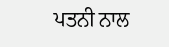ਪਤਨੀ ਨਾਲ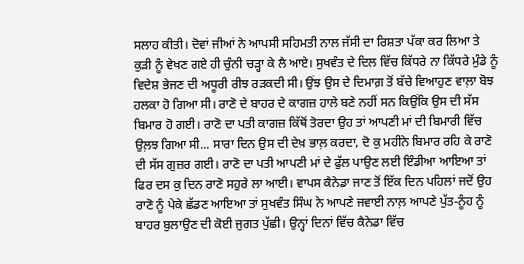ਸਲਾਹ ਕੀਤੀ। ਦੋਵਾਂ ਜੀਆਂ ਨੇ ਆਪਸੀ ਸਹਿਮਤੀ ਨਾਲ ਜੱਸੀ ਦਾ ਰਿਸ਼ਤਾ ਪੱਕਾ ਕਰ ਲਿਆ ਤੇ ਕੁੜੀ ਨੂੰ ਵੇਖਣ ਗਏ ਹੀ ਚੁੰਨੀ ਚੜ੍ਹਾ ਕੇ ਲੈ ਆਏ। ਸੁਖਵੰਤ ਦੇ ਦਿਲ ਵਿੱਚ ਕਿੱਧਰੇ ਨਾ ਕਿੱਧਰੇ ਮੁੰਡੇ ਨੂੰ ਵਿਦੇਸ਼ ਭੇਜਣ ਦੀ ਅਧੂਰੀ ਰੀਝ ਰੜਕਦੀ ਸੀ। ਉਂਝ ਉਸ ਦੇ ਦਿਮਾਗ਼ ਤੋਂ ਬੱਚੇ ਵਿਆਹੁਣ ਵਾਲ਼ਾ ਬੋਝ ਹਲਕਾ ਹੋ ਗਿਆ ਸੀ। ਰਾਣੋ ਦੇ ਬਾਹਰ ਦੇ ਕਾਗਜ਼ ਹਾਲੇ ਬਣੇ ਨਹੀਂ ਸਨ ਕਿਉਂਕਿ ਉਸ ਦੀ ਸੱਸ ਬਿਮਾਰ ਹੋ ਗਈ। ਰਾਣੋ ਦਾ ਪਤੀ ਕਾਗਜ਼ ਕਿੱਥੋਂ ਤੋਰਦਾ ਉਹ ਤਾਂ ਆਪਣੀ ਮਾਂ ਦੀ ਬਿਮਾਰੀ ਵਿੱਚ ਉਲ਼ਝ ਗਿਆ ਸੀ... ਸਾਰਾ ਦਿਨ ਉਸ ਦੀ ਦੇਖ਼ ਭਾਲ਼ ਕਰਦਾ, ਦੋ ਕੁ ਮਹੀਨੇ ਬਿਮਾਰ ਰਹਿ ਕੇ ਰਾਣੋ ਦੀ ਸੱਸ ਗੁਜ਼ਰ ਗਈ। ਰਾਣੋ ਦਾ ਪਤੀ ਆਪਣੀ ਮਾਂ ਦੇ ਫੁੱਲ ਪਾਉਣ ਲਈ ਇੰਡੀਆ ਆਇਆ ਤਾਂ ਫਿਰ ਦਸ ਕੁ ਦਿਨ ਰਾਣੋ ਸਹੁਰੇ ਲਾ ਆਈ। ਵਾਪਸ ਕੈਨੇਡਾ ਜਾਣ ਤੋਂ ਇੱਕ ਦਿਨ ਪਹਿਲਾਂ ਜਦੋਂ ਉਹ ਰਾਣੋ ਨੂੰ ਪੇਕੇ ਛੱਡਣ ਆਇਆ ਤਾਂ ਸੁਖਵੰਤ ਸਿੰਘ ਨੇ ਆਪਣੇ ਜਵਾਈ ਨਾਲ਼ ਆਪਣੇ ਪੁੱਤ-ਨੂੰਹ ਨੂੰ ਬਾਹਰ ਬੁਲਾਉਣ ਦੀ ਕੋਈ ਜੁਗਤ ਪੁੱਛੀ। ਉਨ੍ਹਾਂ ਦਿਨਾਂ ਵਿੱਚ ਕੈਨੇਡਾ ਵਿੱਚ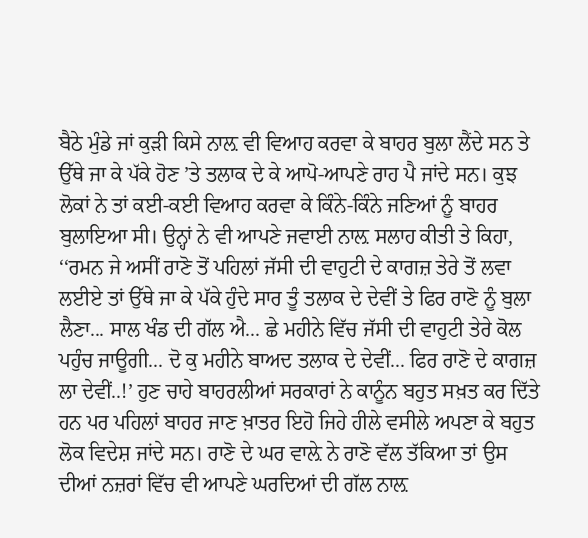ਬੈਠੇ ਮੁੰਡੇ ਜਾਂ ਕੁੜੀ ਕਿਸੇ ਨਾਲ਼ ਵੀ ਵਿਆਹ ਕਰਵਾ ਕੇ ਬਾਹਰ ਬੁਲਾ ਲੈਂਦੇ ਸਨ ਤੇ ਉੱਥੇ ਜਾ ਕੇ ਪੱਕੇ ਹੋਣ ’ਤੇ ਤਲਾਕ ਦੇ ਕੇ ਆਪੋ-ਆਪਣੇ ਰਾਹ ਪੈ ਜਾਂਦੇ ਸਨ। ਕੁਝ ਲੋਕਾਂ ਨੇ ਤਾਂ ਕਈ-ਕਈ ਵਿਆਹ ਕਰਵਾ ਕੇ ਕਿੰਨੇ-ਕਿੰਨੇ ਜਣਿਆਂ ਨੂੰ ਬਾਹਰ ਬੁਲਾਇਆ ਸੀ। ਉਨ੍ਹਾਂ ਨੇ ਵੀ ਆਪਣੇ ਜਵਾਈ ਨਾਲ਼ ਸਲਾਹ ਕੀਤੀ ਤੇ ਕਿਹਾ, ‘‘ਰਮਨ ਜੇ ਅਸੀਂ ਰਾਣੋ ਤੋਂ ਪਹਿਲਾਂ ਜੱਸੀ ਦੀ ਵਾਹੁਟੀ ਦੇ ਕਾਗਜ਼ ਤੇਰੇ ਤੋਂ ਲਵਾ ਲਈਏ ਤਾਂ ਉੱਥੇ ਜਾ ਕੇ ਪੱਕੇ ਹੁੰਦੇ ਸਾਰ ਤੂੰ ਤਲਾਕ ਦੇ ਦੇਵੀਂ ਤੇ ਫਿਰ ਰਾਣੋ ਨੂੰ ਬੁਲਾ ਲੈਣਾ... ਸਾਲ ਖੰਡ ਦੀ ਗੱਲ ਐ... ਛੇ ਮਹੀਨੇ ਵਿੱਚ ਜੱਸੀ ਦੀ ਵਾਹੁਟੀ ਤੇਰੇ ਕੋਲ ਪਹੁੰਚ ਜਾਊਗੀ... ਦੋ ਕੁ ਮਹੀਨੇ ਬਾਅਦ ਤਲਾਕ ਦੇ ਦੇਵੀਂ... ਫਿਰ ਰਾਣੋ ਦੇ ਕਾਗਜ਼ ਲਾ ਦੇਵੀਂ..!’ ਹੁਣ ਚਾਹੇ ਬਾਹਰਲੀਆਂ ਸਰਕਾਰਾਂ ਨੇ ਕਾਨੂੰਨ ਬਹੁਤ ਸਖ਼ਤ ਕਰ ਦਿੱਤੇ ਹਨ ਪਰ ਪਹਿਲਾਂ ਬਾਹਰ ਜਾਣ ਖ਼ਾਤਰ ਇਹੋ ਜਿਹੇ ਹੀਲੇ ਵਸੀਲੇ ਅਪਣਾ ਕੇ ਬਹੁਤ ਲੋਕ ਵਿਦੇਸ਼ ਜਾਂਦੇ ਸਨ। ਰਾਣੋ ਦੇ ਘਰ ਵਾਲ਼ੇ ਨੇ ਰਾਣੋ ਵੱਲ ਤੱਕਿਆ ਤਾਂ ਉਸ ਦੀਆਂ ਨਜ਼ਰਾਂ ਵਿੱਚ ਵੀ ਆਪਣੇ ਘਰਦਿਆਂ ਦੀ ਗੱਲ ਨਾਲ਼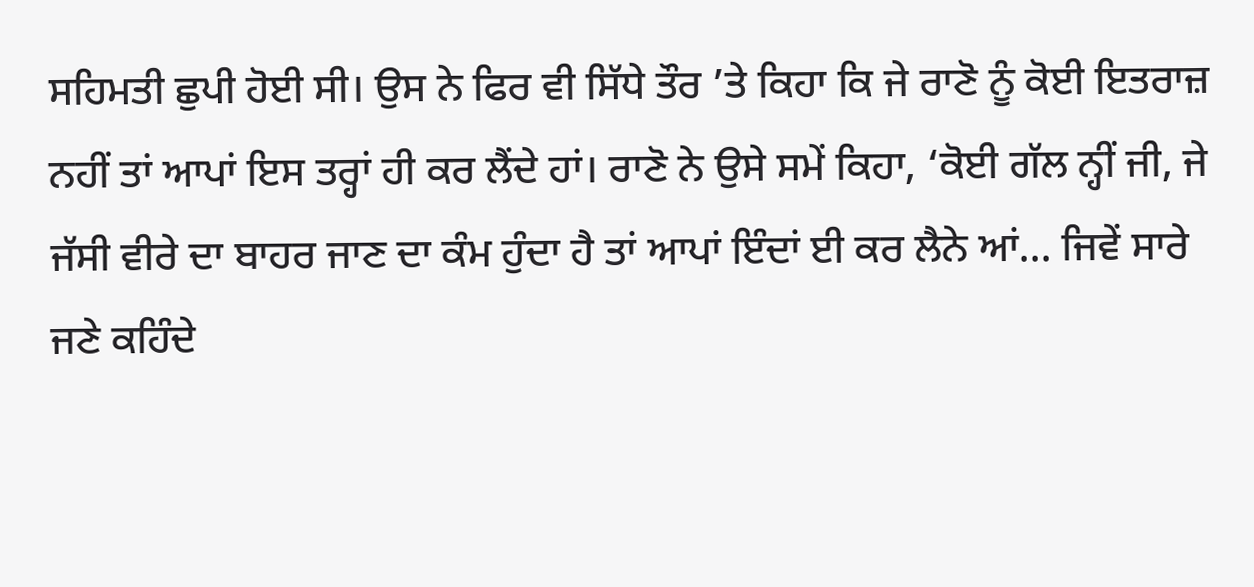ਸਹਿਮਤੀ ਛੁਪੀ ਹੋਈ ਸੀ। ਉਸ ਨੇ ਫਿਰ ਵੀ ਸਿੱਧੇ ਤੌਰ ’ਤੇ ਕਿਹਾ ਕਿ ਜੇ ਰਾਣੋ ਨੂੰ ਕੋਈ ਇਤਰਾਜ਼ ਨਹੀਂ ਤਾਂ ਆਪਾਂ ਇਸ ਤਰ੍ਹਾਂ ਹੀ ਕਰ ਲੈਂਦੇ ਹਾਂ। ਰਾਣੋ ਨੇ ਉਸੇ ਸਮੇਂ ਕਿਹਾ, ‘ਕੋਈ ਗੱਲ ਨ੍ਹੀਂ ਜੀ, ਜੇ ਜੱਸੀ ਵੀਰੇ ਦਾ ਬਾਹਰ ਜਾਣ ਦਾ ਕੰਮ ਹੁੰਦਾ ਹੈ ਤਾਂ ਆਪਾਂ ਇੰਦਾਂ ਈ ਕਰ ਲੈਨੇ ਆਂ... ਜਿਵੇਂ ਸਾਰੇ ਜਣੇ ਕਹਿੰਦੇ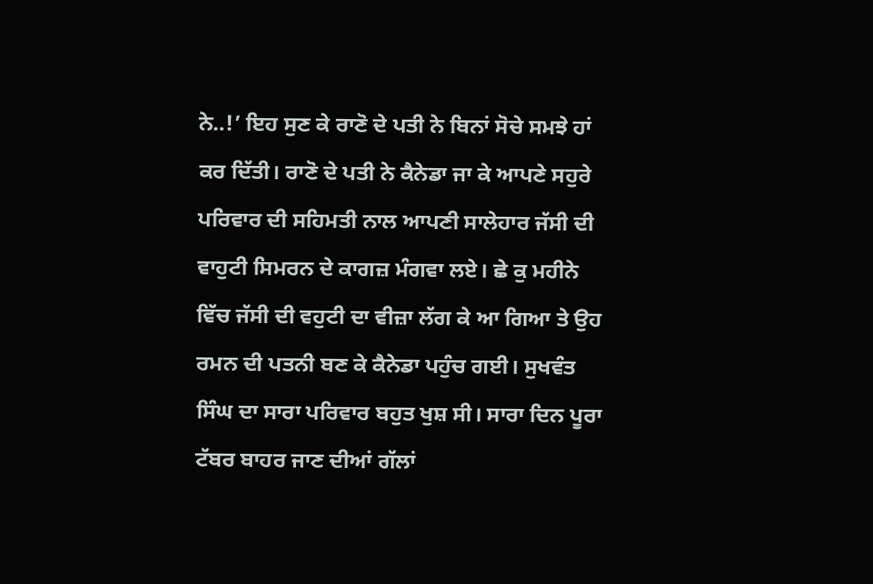ਨੇ..!’ ਇਹ ਸੁਣ ਕੇ ਰਾਣੋ ਦੇ ਪਤੀ ਨੇ ਬਿਨਾਂ ਸੋਚੇ ਸਮਝੇ ਹਾਂ ਕਰ ਦਿੱਤੀ। ਰਾਣੋ ਦੇ ਪਤੀ ਨੇ ਕੈਨੇਡਾ ਜਾ ਕੇ ਆਪਣੇ ਸਹੁਰੇ ਪਰਿਵਾਰ ਦੀ ਸਹਿਮਤੀ ਨਾਲ ਆਪਣੀ ਸਾਲੇਹਾਰ ਜੱਸੀ ਦੀ ਵਾਹੁਟੀ ਸਿਮਰਨ ਦੇ ਕਾਗਜ਼ ਮੰਗਵਾ ਲਏ। ਛੇ ਕੁ ਮਹੀਨੇ ਵਿੱਚ ਜੱਸੀ ਦੀ ਵਹੁਟੀ ਦਾ ਵੀਜ਼ਾ ਲੱਗ ਕੇ ਆ ਗਿਆ ਤੇ ਉਹ ਰਮਨ ਦੀ ਪਤਨੀ ਬਣ ਕੇ ਕੈਨੇਡਾ ਪਹੁੰਚ ਗਈ। ਸੁਖਵੰਤ ਸਿੰਘ ਦਾ ਸਾਰਾ ਪਰਿਵਾਰ ਬਹੁਤ ਖੁਸ਼ ਸੀ। ਸਾਰਾ ਦਿਨ ਪੂਰਾ ਟੱਬਰ ਬਾਹਰ ਜਾਣ ਦੀਆਂ ਗੱਲਾਂ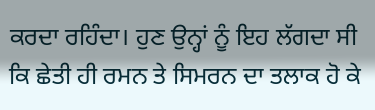ਕਰਦਾ ਰਹਿੰਦਾ। ਹੁਣ ਉਨ੍ਹਾਂ ਨੂੰ ਇਹ ਲੱਗਦਾ ਸੀ ਕਿ ਛੇਤੀ ਹੀ ਰਮਨ ਤੇ ਸਿਮਰਨ ਦਾ ਤਲਾਕ ਹੋ ਕੇ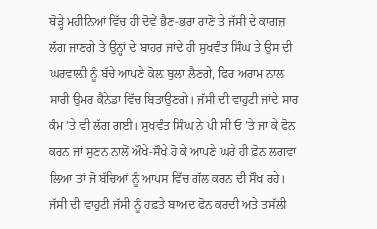ਥੋੜ੍ਹੇ ਮਹੀਨਿਆਂ ਵਿੱਚ ਹੀ ਦੋਵੇਂ ਭੈਣ-ਭਰਾ ਰਾਣੋ ਤੇ ਜੱਸੀ ਦੇ ਕਾਗਜ਼ ਲੱਗ ਜਾਣਗੇ ਤੇ ਉਨ੍ਹਾਂ ਦੇ ਬਾਹਰ ਜਾਂਦੇ ਹੀ ਸੁਖਵੰਤ ਸਿੰਘ ਤੇ ਉਸ ਦੀ ਘਰਵਾਲ਼ੀ ਨੂੰ ਬੱਚੇ ਆਪਣੇ ਕੋਲ਼ ਬੁਲਾ ਲੈਣਗੇ, ਫਿਰ ਅਰਾਮ ਨਾਲ ਸਾਰੀ ਉਮਰ ਕੈਨੇਡਾ ਵਿੱਚ ਬਿਤਾਉਣਗੇ। ਜੱਸੀ ਦੀ ਵਾਹੁਟੀ ਜਾਂਦੇ ਸਾਰ ਕੰਮ ’ਤੇ ਵੀ ਲੱਗ ਗਈ। ਸੁਖਵੰਤ ਸਿੰਘ ਨੇ ਪੀ ਸੀ ਓ ’ਤੇ ਜਾ ਕੇ ਫੋਨ ਕਰਨ ਜਾਂ ਸੁਣਨ ਨਾਲੋਂ ਔਖੇ-ਸੌਖੇ ਹੋ ਕੇ ਆਪਣੇ ਘਰੇ ਹੀ ਫ਼ੋਨ ਲਗਵਾ ਲਿਆ ਤਾਂ ਜੋ ਬੱਚਿਆਂ ਨੂੰ ਆਪਸ ਵਿੱਚ ਗੱਲ ਕਰਨ ਦੀ ਸੌਖ ਰਹੇ।
ਜੱਸੀ ਦੀ ਵਾਹੁਟੀ ਜੱਸੀ ਨੂੰ ਹਫ਼ਤੇ ਬਾਅਦ ਫੋਨ ਕਰਦੀ ਅਤੇ ਤਸੱਲੀ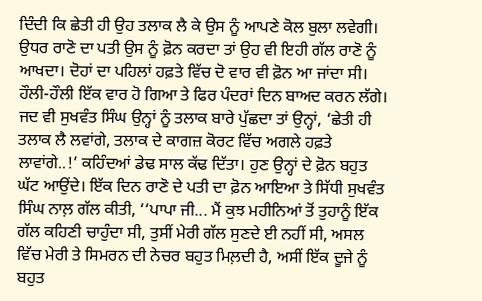ਦਿੰਦੀ ਕਿ ਛੇਤੀ ਹੀ ਉਹ ਤਲਾਕ ਲੈ ਕੇ ਉਸ ਨੂੰ ਆਪਣੇ ਕੋਲ ਬੁਲਾ ਲਵੇਗੀ। ਉਧਰ ਰਾਣੋ ਦਾ ਪਤੀ ਉਸ ਨੂੰ ਫ਼ੋਨ ਕਰਦਾ ਤਾਂ ਉਹ ਵੀ ਇਹੀ ਗੱਲ ਰਾਣੋ ਨੂੰ ਆਖਦਾ। ਦੋਹਾਂ ਦਾ ਪਹਿਲਾਂ ਹਫ਼ਤੇ ਵਿੱਚ ਦੋ ਵਾਰ ਵੀ ਫ਼ੋਨ ਆ ਜਾਂਦਾ ਸੀ। ਹੌਲੀ-ਹੌਲੀ ਇੱਕ ਵਾਰ ਹੋ ਗਿਆ ਤੇ ਫਿਰ ਪੰਦਰਾਂ ਦਿਨ ਬਾਅਦ ਕਰਨ ਲੱਗੇ। ਜਦ ਵੀ ਸੁਖਵੰਤ ਸਿੰਘ ਉਨ੍ਹਾਂ ਨੂੰ ਤਲਾਕ ਬਾਰੇ ਪੁੱਛਦਾ ਤਾਂ ਉਨ੍ਹਾਂ, ‘ਛੇਤੀ ਹੀ ਤਲਾਕ ਲੈ ਲਵਾਂਗੇ, ਤਲਾਕ ਦੇ ਕਾਗਜ਼ ਕੋਰਟ ਵਿੱਚ ਅਗਲੇ ਹਫ਼ਤੇ ਲਾਵਾਂਗੇ..!’ ਕਹਿੰਦਆਂ ਡੇਢ ਸਾਲ ਕੱਢ ਦਿੱਤਾ। ਹੁਣ ਉਨ੍ਹਾਂ ਦੇ ਫ਼ੋਨ ਬਹੁਤ ਘੱਟ ਆਉਂਦੇ। ਇੱਕ ਦਿਨ ਰਾਣੋ ਦੇ ਪਤੀ ਦਾ ਫ਼ੋਨ ਆਇਆ ਤੇ ਸਿੱਧੀ ਸੁਖਵੰਤ ਸਿੰਘ ਨਾਲ਼ ਗੱਲ ਕੀਤੀ, ‘‘ਪਾਪਾ ਜੀ... ਮੈਂ ਕੁਝ ਮਹੀਨਿਆਂ ਤੋਂ ਤੁਹਾਨੂੰ ਇੱਕ ਗੱਲ ਕਹਿਣੀ ਚਾਹੁੰਦਾ ਸੀ, ਤੁਸੀਂ ਮੇਰੀ ਗੱਲ ਸੁਣਦੇ ਈ ਨਹੀਂ ਸੀ, ਅਸਲ ਵਿੱਚ ਮੇਰੀ ਤੇ ਸਿਮਰਨ ਦੀ ਨੇਚਰ ਬਹੁਤ ਮਿਲ਼ਦੀ ਹੈ, ਅਸੀਂ ਇੱਕ ਦੂਜੇ ਨੂੰ ਬਹੁਤ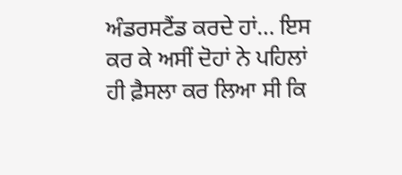ਅੰਡਰਸਟੈਂਡ ਕਰਦੇ ਹਾਂ... ਇਸ ਕਰ ਕੇ ਅਸੀਂ ਦੋਹਾਂ ਨੇ ਪਹਿਲਾਂ ਹੀ ਫ਼ੈਸਲਾ ਕਰ ਲਿਆ ਸੀ ਕਿ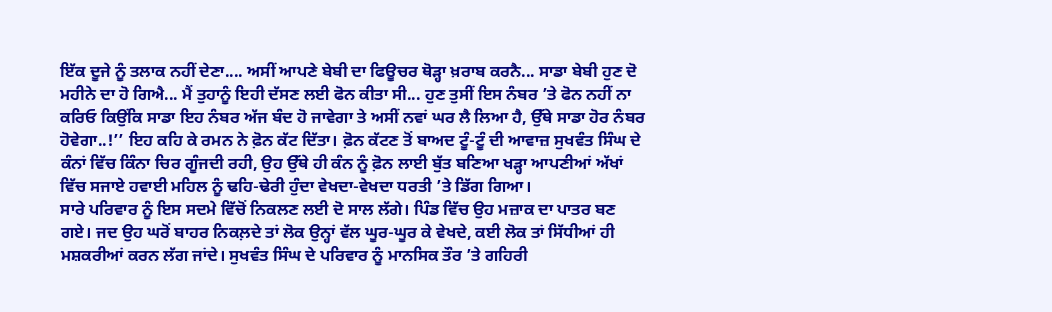ਇੱਕ ਦੂਜੇ ਨੂੰ ਤਲਾਕ ਨਹੀਂ ਦੇਣਾ.... ਅਸੀਂ ਆਪਣੇ ਬੇਬੀ ਦਾ ਫਿਊਚਰ ਥੋੜ੍ਹਾ ਖ਼ਰਾਬ ਕਰਨੈ... ਸਾਡਾ ਬੇਬੀ ਹੁਣ ਦੋ ਮਹੀਨੇ ਦਾ ਹੋ ਗਿਐ... ਮੈਂ ਤੁਹਾਨੂੰ ਇਹੀ ਦੱਸਣ ਲਈ ਫੋਨ ਕੀਤਾ ਸੀ... ਹੁਣ ਤੁਸੀਂ ਇਸ ਨੰਬਰ ’ਤੇ ਫੋਨ ਨਹੀਂ ਨਾ ਕਰਿਓ ਕਿਉਂਕਿ ਸਾਡਾ ਇਹ ਨੰਬਰ ਅੱਜ ਬੰਦ ਹੋ ਜਾਵੇਗਾ ਤੇ ਅਸੀਂ ਨਵਾਂ ਘਰ ਲੈ ਲਿਆ ਹੈ, ਉੱਥੇ ਸਾਡਾ ਹੋਰ ਨੰਬਰ ਹੋਵੇਗਾ..!’’ ਇਹ ਕਹਿ ਕੇ ਰਮਨ ਨੇ ਫ਼ੋਨ ਕੱਟ ਦਿੱਤਾ। ਫ਼ੋਨ ਕੱਟਣ ਤੋਂ ਬਾਅਦ ਟੂੰ-ਟੂੰ ਦੀ ਆਵਾਜ਼ ਸੁਖਵੰਤ ਸਿੰਘ ਦੇ ਕੰਨਾਂ ਵਿੱਚ ਕਿੰਨਾ ਚਿਰ ਗੂੰਜਦੀ ਰਹੀ, ਉਹ ਉੱਥੇ ਹੀ ਕੰਨ ਨੂੰ ਫ਼ੋਨ ਲਾਈ ਬੁੱਤ ਬਣਿਆ ਖੜ੍ਹਾ ਆਪਣੀਆਂ ਅੱਖਾਂ ਵਿੱਚ ਸਜਾਏ ਹਵਾਈ ਮਹਿਲ ਨੂੰ ਢਹਿ-ਢੇਰੀ ਹੁੰਦਾ ਵੇਖਦਾ-ਵੇਖਦਾ ਧਰਤੀ ’ਤੇ ਡਿੱਗ ਗਿਆ।
ਸਾਰੇ ਪਰਿਵਾਰ ਨੂੰ ਇਸ ਸਦਮੇ ਵਿੱਚੋਂ ਨਿਕਲਣ ਲਈ ਦੋ ਸਾਲ ਲੱਗੇ। ਪਿੰਡ ਵਿੱਚ ਉਹ ਮਜ਼ਾਕ ਦਾ ਪਾਤਰ ਬਣ ਗਏ। ਜਦ ਉਹ ਘਰੋਂ ਬਾਹਰ ਨਿਕਲ਼ਦੇ ਤਾਂ ਲੋਕ ਉਨ੍ਹਾਂ ਵੱਲ ਘੂਰ-ਘੂਰ ਕੇ ਵੇਖਦੇ, ਕਈ ਲੋਕ ਤਾਂ ਸਿੱਧੀਆਂ ਹੀ ਮਸ਼ਕਰੀਆਂ ਕਰਨ ਲੱਗ ਜਾਂਦੇ। ਸੁਖਵੰਤ ਸਿੰਘ ਦੇ ਪਰਿਵਾਰ ਨੂੰ ਮਾਨਸਿਕ ਤੌਰ ’ਤੇ ਗਹਿਰੀ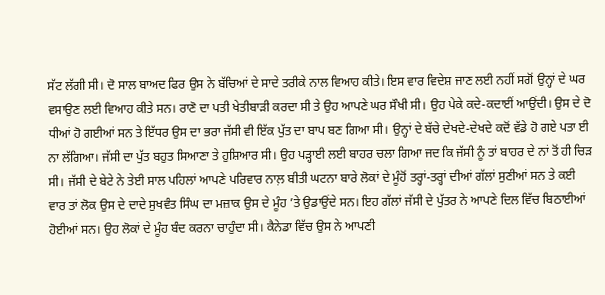ਸੱਟ ਲੱਗੀ ਸੀ। ਦੋ ਸਾਲ ਬਾਅਦ ਫਿਰ ਉਸ ਨੇ ਬੱਚਿਆਂ ਦੇ ਸਾਦੇ ਤਰੀਕੇ ਨਾਲ ਵਿਆਹ ਕੀਤੇ। ਇਸ ਵਾਰ ਵਿਦੇਸ਼ ਜਾਣ ਲਈ ਨਹੀਂ ਸਗੋਂ ਉਨ੍ਹਾਂ ਦੇ ਘਰ ਵਸਾਉਣ ਲਈ ਵਿਆਹ ਕੀਤੇ ਸਨ। ਰਾਣੋ ਦਾ ਪਤੀ ਖੇਤੀਬਾੜੀ ਕਰਦਾ ਸੀ ਤੇ ਉਹ ਆਪਣੇ ਘਰ ਸੌਖੀ ਸੀ। ਉਹ ਪੇਕੇ ਕਦੇ-ਕਦਾਈਂ ਆਉਂਦੀ। ਉਸ ਦੇ ਦੋ ਧੀਆਂ ਹੋ ਗਈਆਂ ਸਨ ਤੇ ਇੱਧਰ ਉਸ ਦਾ ਭਰਾ ਜੱਸੀ ਵੀ ਇੱਕ ਪੁੱਤ ਦਾ ਬਾਪ ਬਣ ਗਿਆ ਸੀ। ਉਨ੍ਹਾਂ ਦੇ ਬੱਚੇ ਦੇਖਦੇ-ਦੇਖਦੇ ਕਦੋਂ ਵੱਡੇ ਹੋ ਗਏ ਪਤਾ ਈ ਨਾ ਲੱਗਿਆ। ਜੱਸੀ ਦਾ ਪੁੱਤ ਬਹੁਤ ਸਿਆਣਾ ਤੇ ਹੁਸ਼ਿਆਰ ਸੀ। ਉਹ ਪੜ੍ਹਾਈ ਲਈ ਬਾਹਰ ਚਲਾ ਗਿਆ ਜਦ ਕਿ ਜੱਸੀ ਨੂੰ ਤਾਂ ਬਾਹਰ ਦੇ ਨਾਂ ਤੋਂ ਹੀ ਚਿੜ ਸੀ। ਜੱਸੀ ਦੇ ਬੇਟੇ ਨੇ ਤੇਈ ਸਾਲ ਪਹਿਲਾਂ ਆਪਣੇ ਪਰਿਵਾਰ ਨਾਲ਼ ਬੀਤੀ ਘਟਨਾ ਬਾਰੇ ਲੋਕਾਂ ਦੇ ਮੂੰਹੋਂ ਤਰ੍ਹਾਂ-ਤਰ੍ਹਾਂ ਦੀਆਂ ਗੱਲਾਂ ਸੁਣੀਆਂ ਸਨ ਤੇ ਕਈ ਵਾਰ ਤਾਂ ਲੋਕ ਉਸ ਦੇ ਦਾਦੇ ਸੁਖਵੰਤ ਸਿੰਘ ਦਾ ਮਜ਼ਾਕ ਉਸ ਦੇ ਮੂੰਹ ’ਤੇ ਉਡਾਉਂਦੇ ਸਨ। ਇਹ ਗੱਲਾਂ ਜੱਸੀ ਦੇ ਪੁੱਤਰ ਨੇ ਆਪਣੇ ਦਿਲ ਵਿੱਚ ਬਿਠਾਈਆਂ ਹੋਈਆਂ ਸਨ। ਉਹ ਲੋਕਾਂ ਦੇ ਮੂੰਹ ਬੰਦ ਕਰਨਾ ਚਾਹੁੰਦਾ ਸੀ। ਕੈਨੇਡਾ ਵਿੱਚ ਉਸ ਨੇ ਆਪਣੀ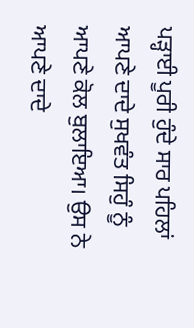ਪੜ੍ਹਾਈ ਪੂਰੀ ਹੁੰਦੇ ਸਾਰ ਪਹਿਲਾਂ ਆਪਣੇ ਦਾਦੇ ਸੁਖਵੰਤ ਸਿਹੁੰ ਨੂੰ ਆਪਣੇ ਕੋਲ ਬੁਲਾਇਆ। ਉਸ ਨੇ ਆਪਣੇ ਦਾਦੇ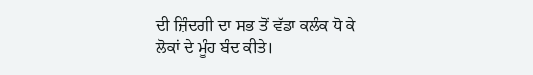ਦੀ ਜ਼ਿੰਦਗੀ ਦਾ ਸਭ ਤੋਂ ਵੱਡਾ ਕਲੰਕ ਧੋ ਕੇ ਲੋਕਾਂ ਦੇ ਮੂੰਹ ਬੰਦ ਕੀਤੇ।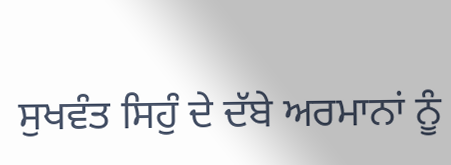ਸੁਖਵੰਤ ਸਿਹੁੰ ਦੇ ਦੱਬੇ ਅਰਮਾਨਾਂ ਨੂੰ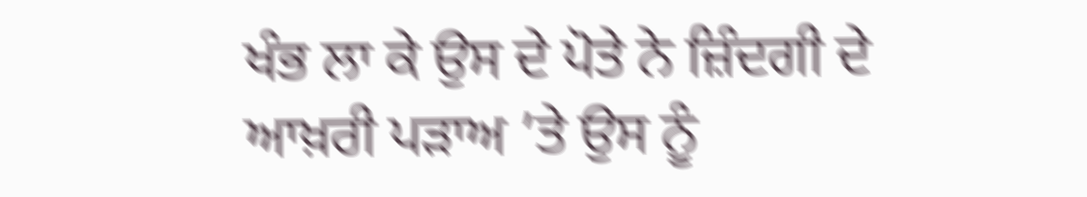ਖੰਭ ਲਾ ਕੇ ਉਸ ਦੇ ਪੋਤੇ ਨੇ ਜ਼ਿੰਦਗੀ ਦੇ ਆਖ਼ਰੀ ਪੜਾਅ ’ਤੇ ਉਸ ਨੂੰ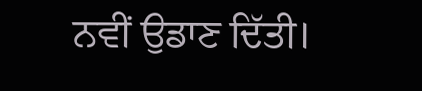ਨਵੀਂ ਉਡਾਣ ਦਿੱਤੀ।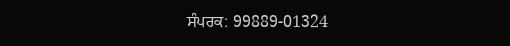ਸੰਪਰਕ: 99889-01324